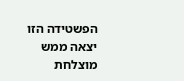הפשטידה הזו יצאה ממש מוצלחת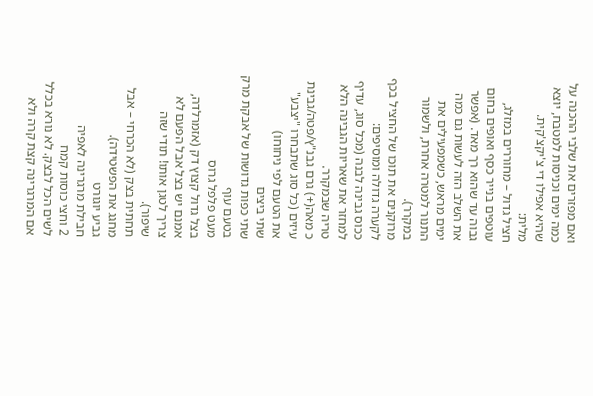ואם מפזרים את שלבי ההכנה על כמה ימים וכניסות למטבח, יוצא שהיא אפילו די צ'יקצ'קית.
מלית:
חציל גדול – מחוררים במזלג, עוטפים בנייר כסף ואופים בחום גבוה עד שהוא רך מאד. (אפשר את השלב הזה לעשות גם כמה ימים מראש, כשמפעילים את התנור למטרה אחרת, ולשמור במקרר).
מרוקנים את תוכו של החציל בכף לקערה גדולה ומוסיפים:
ככוס גבינה לבנה (מכל סוג, עדיף למחזר את שאריות הגבינה הלא טריה שבמקרר.
כ מאה(+) גרם גבנ"ץ/פטה/גבינת עיזים (כל סוג שתבחרו "יצבע" את הטעם לפי ניחוחו)
שתי ביצים
שתי כפות גדושות של אבקת מרק בטעם עוף
מעט פלפל גרוס
בצל גדול קצוץ דק (אזמרלדה, אמנם יש בצל אבל הפעם לא צריך לטגן אותו! תודי שזה שיפור).
תחתית בצק (לא הכרחי – אבל מחגג את הפשטידה).
גביע יוגורט
חבילת מרגרינה לאפיה
2 וחצי כוסות קמח
לשים הכל לבצק. לא נורא בכלל אם המרגרינה קצת קרה ולא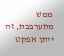ממש מתערבבת, זה ייתן אפקט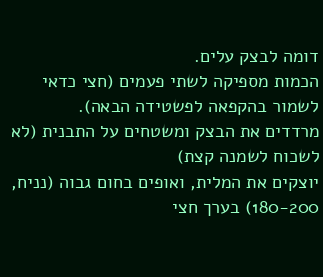דומה לבצק עלים.
הכמות מספיקה לשתי פעמים (חצי כדאי לשמור בהקפאה לפשטידה הבאה).
מרדדים את הבצק ומשטחים על התבנית (לא לשכוח לשמנה קצת)
יוצקים את המלית, ואופים בחום גבוה (נניח, 180-200) בערך חצי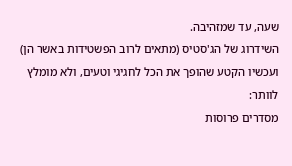שעה, עד שמזהיבה.
השידרוג של הג'סטיס (מתאים לרוב הפשטידות באשר הן)
ועכשיו הקטע שהופך את הכל לחגיגי וטעים, ולא מומלץ לוותר:
מסדרים פרוסות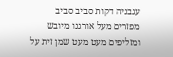עגבניה דקות סביב סביב
מפזרים מעל אורגנו מיובש
ומזליפים מעט מעט שמן זית על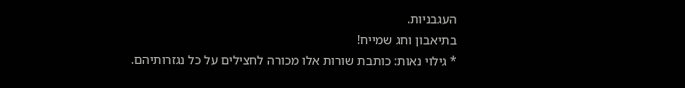העגבניות.
בתיאבון וחג שמייח!
* גילוי נאות: כותבת שורות אלו מכורה לחצילים על כל נגזרותיהם.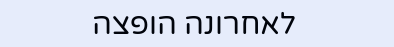לאחרונה הופצה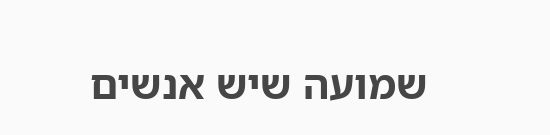שמועה שיש אנשים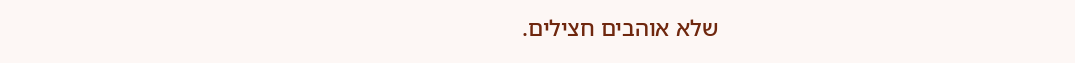שלא אוהבים חצילים.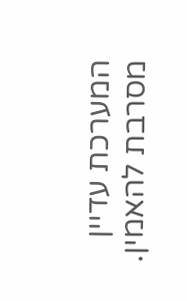המערכת עדיין מסרבת להאמין.